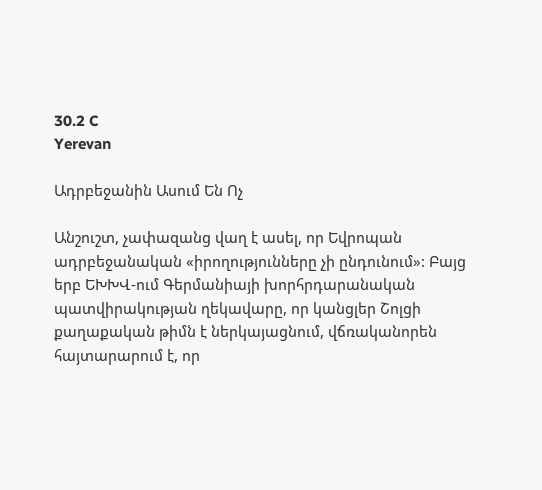30.2 C
Yerevan

Ադրբեջանին Ասում Են Ոչ

Անշուշտ, չափազանց վաղ է ասել, որ Եվրոպան ադրբեջանական «իրողությունները չի ընդունում»: Բայց երբ ԵԽԽՎ-ում Գերմանիայի խորհրդարանական պատվիրակության ղեկավարը, որ կանցլեր Շոլցի քաղաքական թիմն է ներկայացնում, վճռականորեն հայտարարում է, որ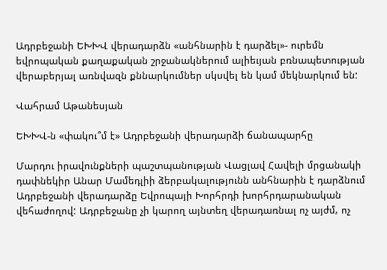Ադրբեջանի ԵԽԽՎ վերադարձն «անհնարին է դարձել»- ուրեմն եվրոպական քաղաքական շրջանակներում ալիեւյան բռնապետության վերաբերյալ առնվազն քննարկումներ սկսվել են կամ մեկնարկում են:

Վահրամ Աթանեսյան

ԵԽԽՎ‑ն «փակու՞մ է» Ադրբեջանի վերադարձի ճանապարհը

Մարդու իրավունքների պաշտպանության Վացլավ Հավելի մրցանակի դափնեկիր Անար Մամեդլիի ձերբակալությունն անհնարին է դարձնում Ադրբեջանի վերադարձը Եվրոպայի Խորհրդի խորհրդարանական վեհաժողով: Ադրբեջանը չի կարող այնտեղ վերադառնալ ոչ այժմ, ոչ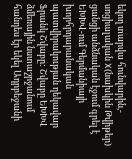եկող տարվա հունվարին,- սոցիալական X(նախկին Թվիթեր) ցանցի անձնական էջում գրել է ԵԽԽՎ-ում Գերմանիայի խորհրդարանական պատվիրակության ղեկավար Ֆրանկ Շվաբը: Շվաբը ԵԽԽՎ ձմեռային նստաշրջանում հանդես էր եկել Ադրբեջանի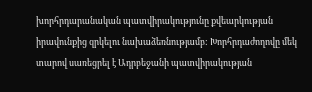խորհրդարանական պատվիրակությունը քվեարկության իրավունքից զրկելու նախաձեռնությամբ: Խորհրդաժողովը մեկ տարով սառեցրել է Ադրբեջանի պատվիրակության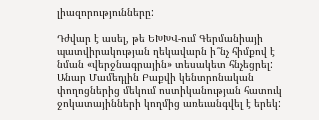լիազորությունները:

Դժվար է ասել, թե ԵԽԽՎ-ում Գերմանիայի պատվիրակության ղեկավարն ի՞նչ հիմքով է նման «վերջնագրային» տեսակետ հնչեցրել: Անար Մամեդլին Բաքվի կենտրոնական փողոցներից մեկում ոստիկանության հատուկ ջոկատայինների կողմից առեւանգվել է երեկ: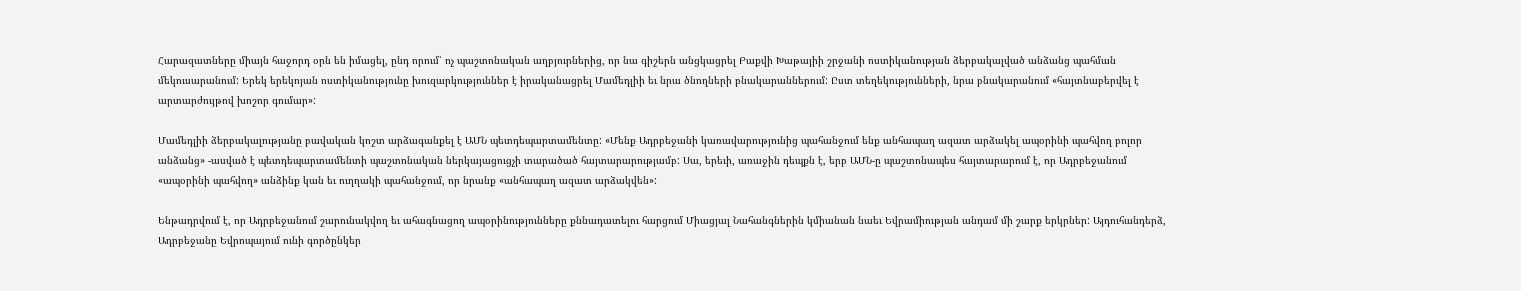Հարազատները միայն հաջորդ օրն են իմացել, ընդ որում՝ ոչ պաշտոնական աղբյուրներից, որ նա գիշերն անցկացրել Բաքվի Խաթայիի շրջանի ոստիկանության ձերբակալված անձանց պահման մեկուսարանում: Երեկ երեկոյան ոստիկանությունը խուզարկություններ է իրականացրել Մամեդլիի եւ նրա ծնողների բնակարաններում: Ըստ տեղեկությունների, նրա բնակարանում «հայտնաբերվել է արտարժույթով խոշոր գումար»:

Մամեդլիի ձերբակալությանը բավական կոշտ արձագանքել է ԱՄՆ պետդեպարտամենտը: «Մենք Ադրբեջանի կառավարությունից պահանջում ենք անհապաղ ազատ արձակել ապօրինի պահվող բոլոր անձանց» ‑ասված է պետդեպարտամենտի պաշտոնական ներկայացուցչի տարածած հայտարարությամբ: Սա, երեւի, առաջին դեպքն է, երբ ԱՄՆ‑ը պաշտոնապես հայտարարում է, որ Ադրբեջանում «ապօրինի պահվող» անձինք կան եւ ուղղակի պահանջում, որ նրանք «անհապաղ ազատ արձակվեն»:

Ենթադրվում է, որ Ադրբեջանում շարունակվող եւ ահագնացող ապօրինությունները քննադատելու հարցում Միացյալ Նահանգներին կմիանան նաեւ Եվրամիության անդամ մի շարք երկրներ: Այդուհանդերձ, Ադրբեջանը Եվրոպայում ունի գործընկեր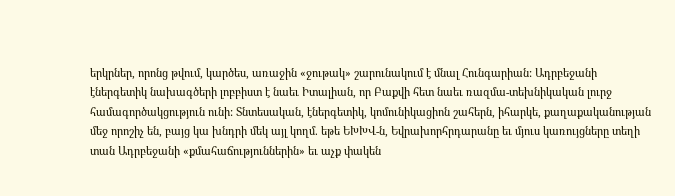երկրներ, որոնց թվում, կարծես, առաջին «ջութակ» շարունակում է մնալ Հունգարիան: Ադրբեջանի էներգետիկ նախագծերի լոբբիստ է նաեւ Իտալիան, որ Բաքվի հետ նաեւ ռազմա-տեխնիկական լուրջ համագործակցություն ունի: Տնտեսական, էներգետիկ, կոմունիկացիոն շահերն, իհարկե, քաղաքականության մեջ որոշիչ են, բայց կա խնդրի մեկ այլ կողմ. եթե ԵԽԽՎ‑ն, Եվրախորհրդարանը եւ մյուս կառույցները տեղի տան Ադրբեջանի «քմահաճություններին» եւ աչք փակեն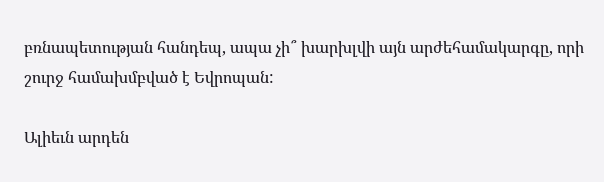բռնապետության հանդեպ, ապա չի՞ խարխլվի այն արժեհամակարգը, որի շուրջ համախմբված է Եվրոպան:

Ալիեւն արդեն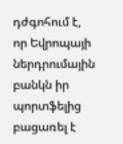դժգոհում է, որ Եվրոպայի ներդրումային բանկն իր պորտֆելից բացառել է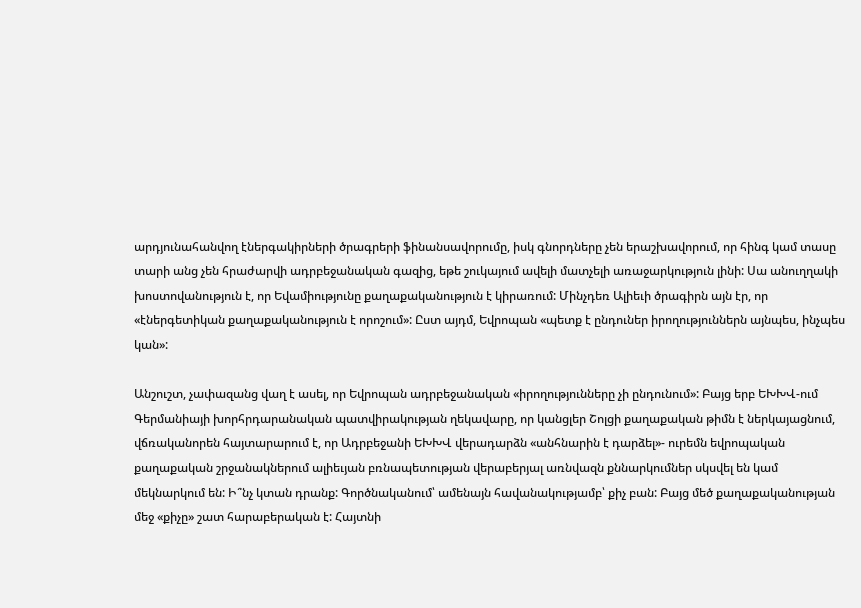արդյունահանվող էներգակիրների ծրագրերի ֆինանսավորումը, իսկ գնորդները չեն երաշխավորում, որ հինգ կամ տասը տարի անց չեն հրաժարվի ադրբեջանական գազից, եթե շուկայում ավելի մատչելի առաջարկություն լինի: Սա անուղղակի խոստովանություն է, որ Եվամիությունը քաղաքականություն է կիրառում: Մինչդեռ Ալիեւի ծրագիրն այն էր, որ «էներգետիկան քաղաքականություն է որոշում»: Ըստ այդմ, Եվրոպան «պետք է ընդուներ իրողություններն այնպես, ինչպես կան»:

Անշուշտ, չափազանց վաղ է ասել, որ Եվրոպան ադրբեջանական «իրողությունները չի ընդունում»: Բայց երբ ԵԽԽՎ-ում Գերմանիայի խորհրդարանական պատվիրակության ղեկավարը, որ կանցլեր Շոլցի քաղաքական թիմն է ներկայացնում, վճռականորեն հայտարարում է, որ Ադրբեջանի ԵԽԽՎ վերադարձն «անհնարին է դարձել»- ուրեմն եվրոպական քաղաքական շրջանակներում ալիեւյան բռնապետության վերաբերյալ առնվազն քննարկումներ սկսվել են կամ մեկնարկում են: Ի՞նչ կտան դրանք: Գործնականում՝ ամենայն հավանակությամբ՝ քիչ բան: Բայց մեծ քաղաքականության մեջ «քիչը» շատ հարաբերական է: Հայտնի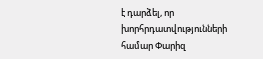է դարձել, որ խորհրդատվությունների համար Փարիզ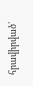հրավիրված՝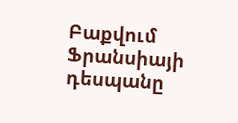Բաքվում Ֆրանսիայի դեսպանը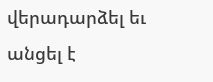վերադարձել եւ անցել է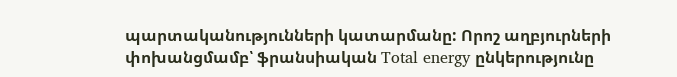պարտականությունների կատարմանը: Որոշ աղբյուրների փոխանցմամբ՝ ֆրանսիական Total energy ընկերությունը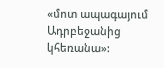«մոտ ապագայում Ադրբեջանից կհեռանա»: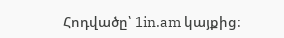Հոդվածը՝ 1in.am կայքից։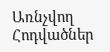Առնչվող Հոդվածներ